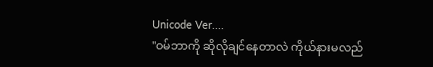Unicode Ver....
"ဝမ်ဘာကို ဆိုလိုချင်နေတာလဲ ကိုယ်နားမလည်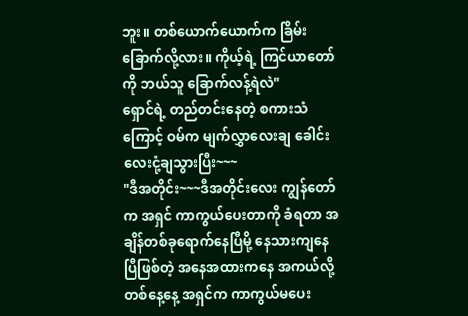ဘူး။ တစ်ယောက်ယောက်က ခြိမ်းခြောက်လို့လား။ ကိုယ့်ရဲ့ ကြင်ယာတော်ကို ဘယ်သူ ခြောက်လန့်ရဲလဲ"
ရှောင်ရဲ့ တည်တင်းနေတဲ့ စကားသံကြောင့် ဝမ်က မျက်လွှာလေးချ ခေါင်းလေးငုံ့ချသွားပြီး~~~
"ဒီအတိုင်း~~~ဒီအတိုင်းလေး ကျွန်တော်က အရှင် ကာကွယ်ပေးတာကို ခံရတာ အချိန်တစ်ခုရောက်နေပြီမို့ နေသားကျနေပြီဖြစ်တဲ့ အနေအထားကနေ အကယ်လို့ တစ်နေ့နေ့ အရှင်က ကာကွယ်မပေး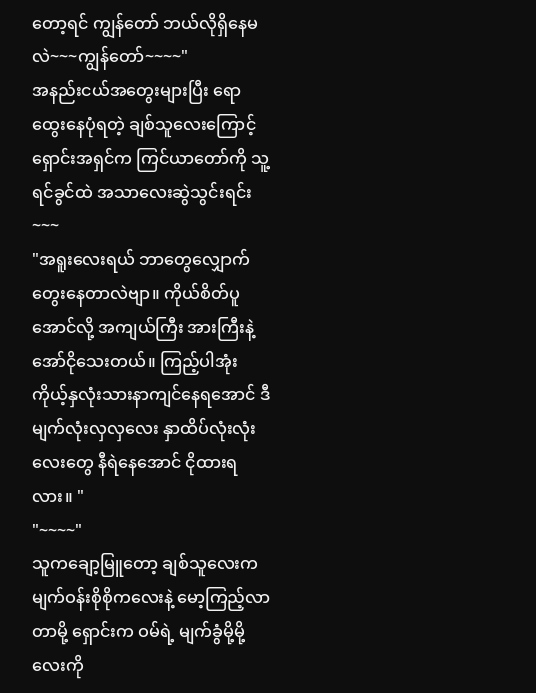တော့ရင် ကျွန်တော် ဘယ်လိုရှိနေမလဲ~~~ကျွန်တော်~~~~"
အနည်းငယ်အတွေးများပြီး ရောထွေးနေပုံရတဲ့ ချစ်သူလေးကြောင့် ရှောင်းအရှင်က ကြင်ယာတော်ကို သူ့ရင်ခွင်ထဲ အသာလေးဆွဲသွင်းရင်း~~~
"အရူးလေးရယ် ဘာတွေလျှောက်တွေးနေတာလဲဗျာ။ ကိုယ်စိတ်ပူအောင်လို့ အကျယ်ကြီး အားကြီးနဲ့ အော်ငိုသေးတယ်။ ကြည့်ပါအုံး ကိုယ့်နှလုံးသားနာကျင်နေရအောင် ဒီမျက်လုံးလှလှလေး နှာထိပ်လုံးလုံးလေးတွေ နီရဲနေအောင် ငိုထားရလား။ "
"~~~~"
သူကချော့မြူတော့ ချစ်သူလေးက မျက်ဝန်းစိုစိုကလေးနဲ့ မော့ကြည့်လာတာမို့ ရှောင်းက ဝမ်ရဲ့ မျက်ခွံမို့မို့လေးကို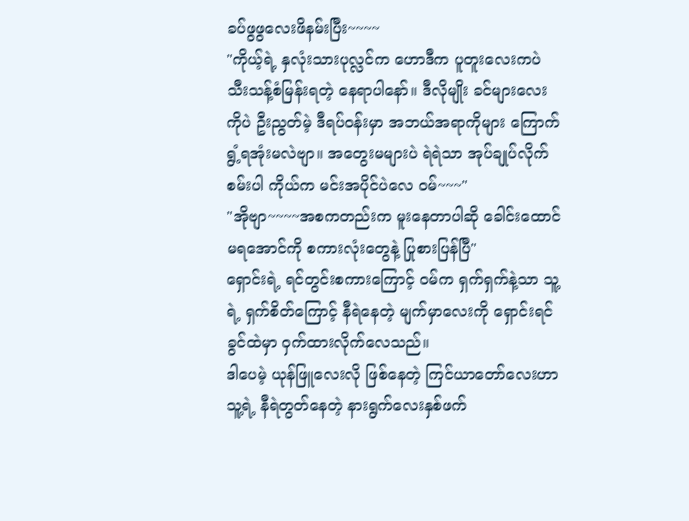ခပ်ဖွဖွလေးဖိနမ်းပြီး~~~~
"ကိုယ့်ရဲ့ နှလုံးသားပုလ္လင်က ဟောဒီက ပူတူးလေးကပဲ သီးသန့်စံမြန်းရတဲ့ နေရာပါနော်။ ဒီလိုမျိုး ခင်များလေးကိုပဲ ဦးညွတ်မဲ့ ဒီရပ်ဝန်းမှာ အဘယ်အရာကိုများ ကြောက်ရွံ့ရအုံးမလဲဗျာ။ အတွေးမများပဲ ရဲရဲသာ အုပ်ချုပ်လိုက်စမ်းပါ ကိုယ်က မင်းအပိုင်ပဲလေ ဝမ်~~~"
"အိုဗျာ~~~~အစကတည်းက မူးနေတာပါဆို ခေါင်းထောင်မရအောင်ကို စကားလုံးတွေနဲ့ ပြုစားပြန်ပြီ"
ရှောင်းရဲ့ ရင်တွင်းစကားကြောင့် ဝမ်က ရှက်ရှက်နဲ့သာ သူ့ရဲ့ ရှက်စိတ်ကြောင့် နီရဲနေတဲ့ မျက်မှာလေးကို ရှောင်းရင်ခွင်ထဲမှာ ဝှက်ထားလိုက်လေသည်။
ဒါပေမဲ့ ယုန်ဖြူလေးလို ဖြစ်နေတဲ့ ကြင်ယာတော်လေးဟာ သူ့ရဲ့ နီရဲတွတ်နေတဲ့ နားရွက်လေးနှစ်ဖက်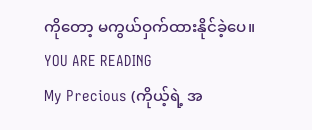ကိုတော့ မကွယ်ဝှက်ထားနိုင်ခဲ့ပေ။
YOU ARE READING
My Precious (ကိုယ့်ရဲ့ အ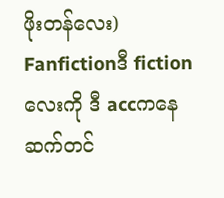ဖိုးတန်လေး)
Fanfictionဒီ fictionလေးကို ဒီ accကနေ ဆက်တင်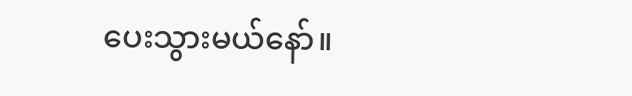ပေးသွားမယ်နော်။